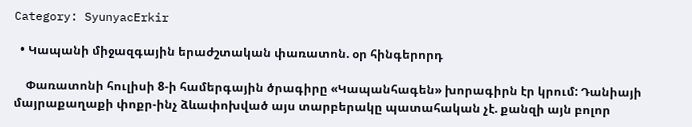Category: SyunyacErkir

  • Կապանի միջազգային երաժշտական փառատոն. օր հինգերորդ

    Փառատոնի հուլիսի 8-ի համերգային ծրագիրը «Կապանհագեն» խորագիրն էր կրում: Դանիայի մայրաքաղաքի փոքր-ինչ ձևափոխված այս տարբերակը պատահական չէ. քանզի այն բոլոր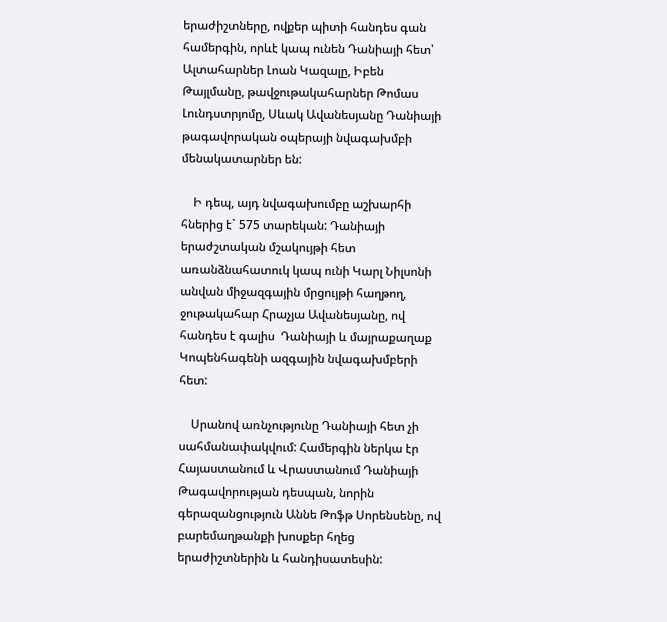երաժիշտները, ովքեր պիտի հանդես գան համերգին, որևէ կապ ունեն Դանիայի հետ՝ Ալտահարներ Լոան Կազալը, Իբեն Թայլմանը, թավջութակահարներ Թոմաս Լունդստրյոմը, Սևակ Ավանեսյանը Դանիայի թագավորական օպերայի նվագախմբի մենակատարներ են:

    Ի դեպ, այդ նվագախումբը աշխարհի հներից է` 575 տարեկան: Դանիայի երաժշտական մշակույթի հետ առանձնահատուկ կապ ունի Կարլ Նիլսոնի անվան միջազգային մրցույթի հաղթող, ջութակահար Հրաչյա Ավանեսյանը, ով հանդես է գալիս  Դանիայի և մայրաքաղաք Կոպենհագենի ազգային նվագախմբերի հետ:

    Սրանով առնչությունը Դանիայի հետ չի սահմանափակվում: Համերգին ներկա էր Հայաստանում և Վրաստանում Դանիայի Թագավորության դեսպան, նորին գերազանցություն Աննե Թոֆթ Սորենսենը, ով բարեմաղթանքի խոսքեր հղեց երաժիշտներին և հանդիսատեսին: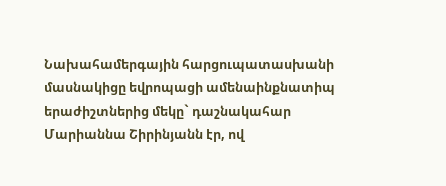Նախահամերգային հարցուպատասխանի մասնակիցը եվրոպացի ամենաինքնատիպ երաժիշտներից մեկը` դաշնակահար Մարիաննա Շիրինյանն էր, ով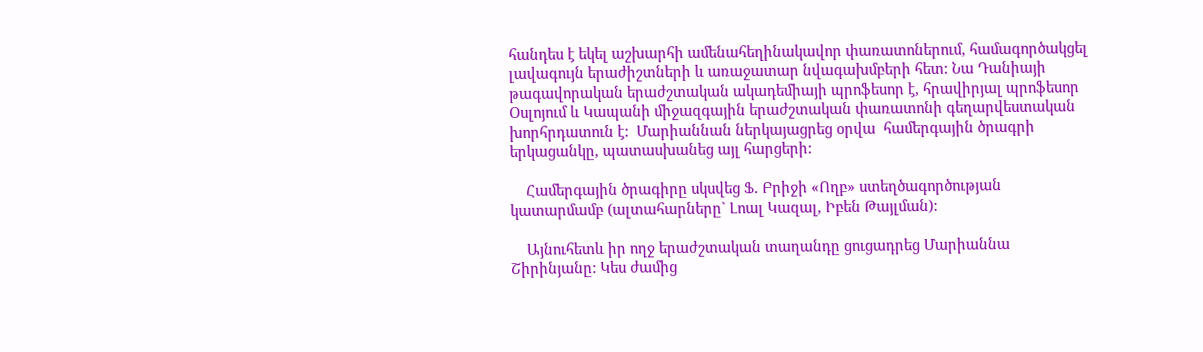հանդես է եկել աշխարհի ամենահեղինակավոր փառատոներում, համագործակցել լավագույն երաժիշտների և առաջատար նվագախմբերի հետ: Նա Դանիայի թագավորական երաժշտական ակադեմիայի պրոֆեսոր է, հրավիրյալ պրոֆեսոր Օսլոյում և Կապանի միջազգային երաժշտական փառատոնի գեղարվեստական խորհրդատուն է:  Մարիաննան ներկայացրեց օրվա  համերգային ծրագրի երկացանկը, պատասխանեց այլ հարցերի:

    Համերգային ծրագիրը սկսվեց Ֆ. Բրիջի «Ողբ» ստեղծագործության կատարմամբ (ալտահարները` Լոալ Կազալ, Իբեն Թայլման):

    Այնուհետև իր ողջ երաժշտական տաղանդը ցուցադրեց Մարիաննա Շիրինյանը: Կես ժամից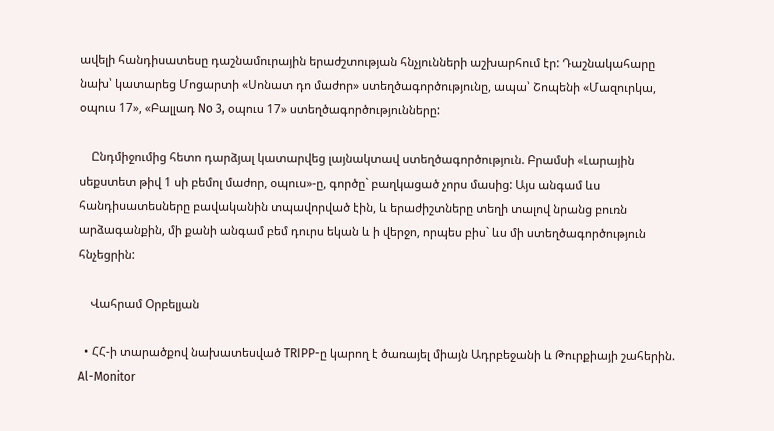ավելի հանդիսատեսը դաշնամուրային երաժշտության հնչյունների աշխարհում էր: Դաշնակահարը նախ՝ կատարեց Մոցարտի «Սոնատ դո մաժոր» ստեղծագործությունը, ապա՝ Շոպենի «Մազուրկա, օպուս 17», «Բալլադ No 3, օպուս 17» ստեղծագործությունները:

    Ընդմիջումից հետո դարձյալ կատարվեց լայնակտավ ստեղծագործություն. Բրամսի «Լարային սեքստետ թիվ 1 սի բեմոլ մաժոր, օպուս»-ը, գործը` բաղկացած չորս մասից: Այս անգամ ևս հանդիսատեսները բավականին տպավորված էին, և երաժիշտները տեղի տալով նրանց բուռն  արձագանքին, մի քանի անգամ բեմ դուրս եկան և ի վերջո, որպես բիս` ևս մի ստեղծագործություն հնչեցրին:

    Վահրամ Օրբելյան

  • ՀՀ-ի տարածքով նախատեսված TRIPP-ը կարող է ծառայել միայն Ադրբեջանի և Թուրքիայի շահերին. Al-Monitor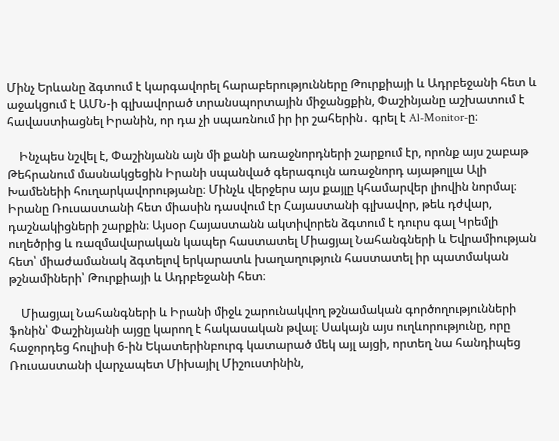Մինչ Երևանը ձգտում է կարգավորել հարաբերությունները Թուրքիայի և Ադրբեջանի հետ և աջակցում է ԱՄՆ-ի գլխավորած տրանսպորտային միջանցքին, Փաշինյանը աշխատում է հավաստիացնել Իրանին, որ դա չի սպառնում իր իր շահերին․ գրել է Al-Monitor-ը։

    Ինչպես նշվել է, Փաշինյանն այն մի քանի առաջնորդների շարքում էր, որոնք այս շաբաթ Թեհրանում մասնակցեցին Իրանի սպանված գերագույն առաջնորդ այաթոլլա Ալի Խամենեիի հուղարկավորությանը։ Մինչև վերջերս այս քայլը կհամարվեր լիովին նորմալ։ Իրանը Ռուսաստանի հետ միասին դասվում էր Հայաստանի գլխավոր, թեև դժվար, դաշնակիցների շարքին։ Այսօր Հայաստանն ակտիվորեն ձգտում է դուրս գալ Կրեմլի ուղեծրից և ռազմավարական կապեր հաստատել Միացյալ Նահանգների և Եվրամիության հետ՝ միաժամանակ ձգտելով երկարատև խաղաղություն հաստատել իր պատմական թշնամիների՝ Թուրքիայի և Ադրբեջանի հետ։

    Միացյալ Նահանգների և Իրանի միջև շարունակվող թշնամական գործողությունների ֆոնին՝ Փաշինյանի այցը կարող է հակասական թվալ։ Սակայն այս ուղևորությունը, որը հաջորդեց հուլիսի 6-ին Եկատերինբուրգ կատարած մեկ այլ այցի, որտեղ նա հանդիպեց Ռուսաստանի վարչապետ Միխայիլ Միշուստինին,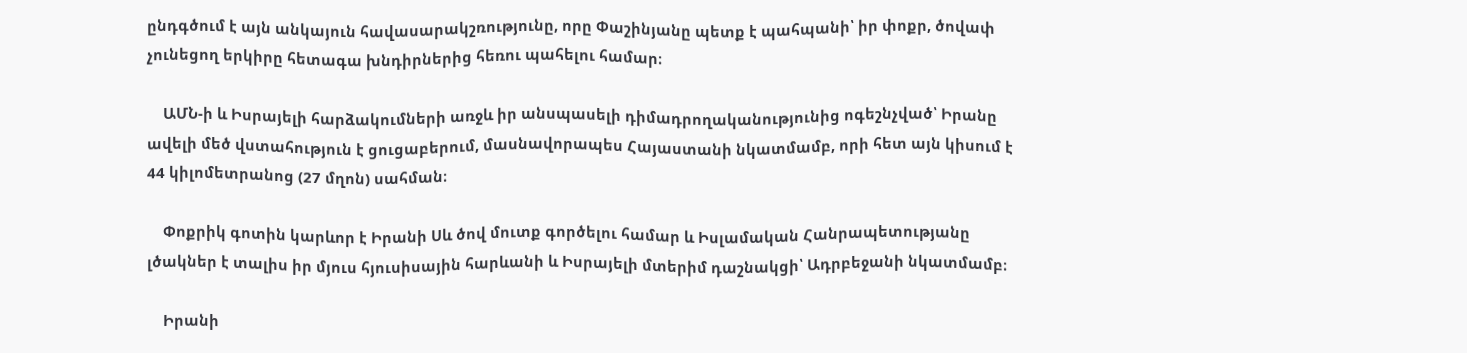ընդգծում է այն անկայուն հավասարակշռությունը, որը Փաշինյանը պետք է պահպանի՝ իր փոքր, ծովափ չունեցող երկիրը հետագա խնդիրներից հեռու պահելու համար։

    ԱՄՆ-ի և Իսրայելի հարձակումների առջև իր անսպասելի դիմադրողականությունից ոգեշնչված՝ Իրանը ավելի մեծ վստահություն է ցուցաբերում, մասնավորապես Հայաստանի նկատմամբ, որի հետ այն կիսում է 44 կիլոմետրանոց (27 մղոն) սահման։

    Փոքրիկ գոտին կարևոր է Իրանի Սև ծով մուտք գործելու համար և Իսլամական Հանրապետությանը լծակներ է տալիս իր մյուս հյուսիսային հարևանի և Իսրայելի մտերիմ դաշնակցի՝ Ադրբեջանի նկատմամբ։

    Իրանի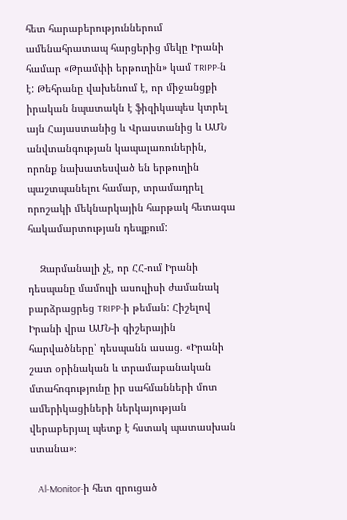հետ հարաբերություններում ամենահրատապ հարցերից մեկը Իրանի համար «Թրամփի երթուղին» կամ TRIPP-ն է: Թեհրանը վախենում է, որ միջանցքի իրական նպատակն է ֆիզիկապես կտրել այն Հայաստանից և Վրաստանից և ԱՄՆ անվտանգության կապալառուներին, որոնք նախատեսված են երթուղին պաշտպանելու համար, տրամադրել որոշակի մեկնարկային հարթակ հետագա հակամարտության դեպքում:

    Զարմանալի չէ, որ ՀՀ-ում Իրանի դեսպանը մամուլի ասուլիսի ժամանակ բարձրացրեց TRIPP-ի թեման: Հիշելով Իրանի վրա ԱՄՆ-ի գիշերային հարվածները՝ դեսպանն ասաց. «Իրանի շատ օրինական և տրամաբանական մտահոգությունը իր սահմանների մոտ ամերիկացիների ներկայության վերաբերյալ պետք է հստակ պատասխան ստանա»։

    Al-Monitor-ի հետ զրուցած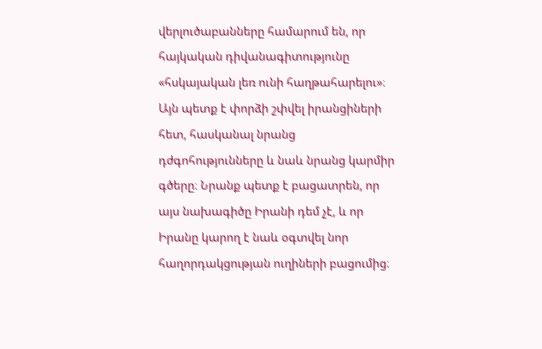վերլուծաբանները համարում են, որ հայկական դիվանագիտությունը «հսկայական լեռ ունի հաղթահարելու»։ Այն պետք է փորձի շփվել իրանցիների հետ, հասկանալ նրանց դժգոհությունները և նաև նրանց կարմիր գծերը։ Նրանք պետք է բացատրեն, որ այս նախագիծը Իրանի դեմ չէ, և որ Իրանը կարող է նաև օգտվել նոր հաղորդակցության ուղիների բացումից։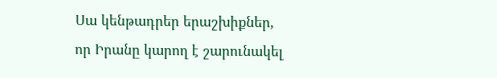Սա կենթադրեր երաշխիքներ, որ Իրանը կարող է շարունակել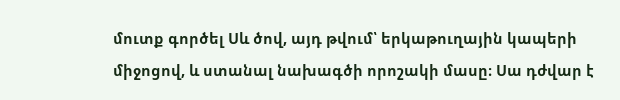մուտք գործել Սև ծով, այդ թվում՝ երկաթուղային կապերի միջոցով, և ստանալ նախագծի որոշակի մասը։ Սա դժվար է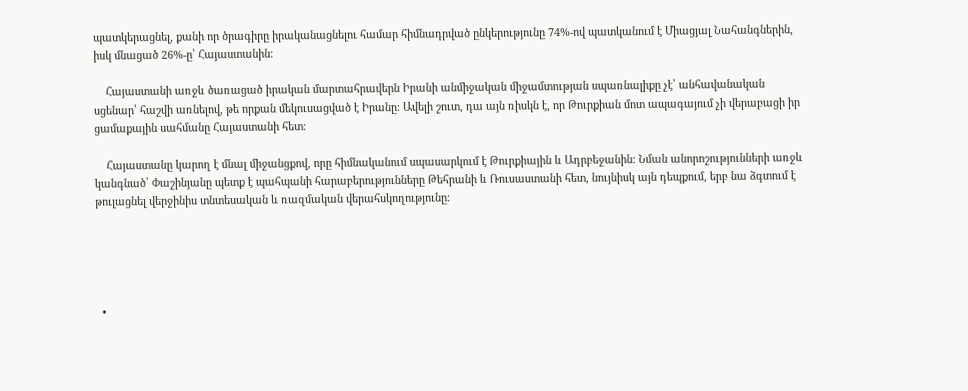պատկերացնել, քանի որ ծրագիրը իրականացնելու համար հիմնադրված ընկերությունը 74%-ով պատկանում է Միացյալ Նահանգներին, իսկ մնացած 26%-ը՝ Հայաստանին։

    Հայաստանի առջև ծառացած իրական մարտահրավերն Իրանի անմիջական միջամտության սպառնալիքը չէ՝ անհավանական սցենար՝ հաշվի առնելով, թե որքան մեկուսացված է Իրանը։ Ավելի շուտ, դա այն ռիսկն է, որ Թուրքիան մոտ ապագայում չի վերաբացի իր ցամաքային սահմանը Հայաստանի հետ։

    Հայաստանը կարող է մնալ միջանցքով, որը հիմնականում սպասարկում է Թուրքիային և Ադրբեջանին։ Նման անորոշությունների առջև կանգնած՝ Փաշինյանը պետք է պահպանի հարաբերությունները Թեհրանի և Ռուսաստանի հետ, նույնիսկ այն դեպքում, երբ նա ձգտում է թուլացնել վերջինիս տնտեսական և ռազմական վերահսկողությունը։





  •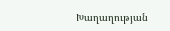Խաղաղության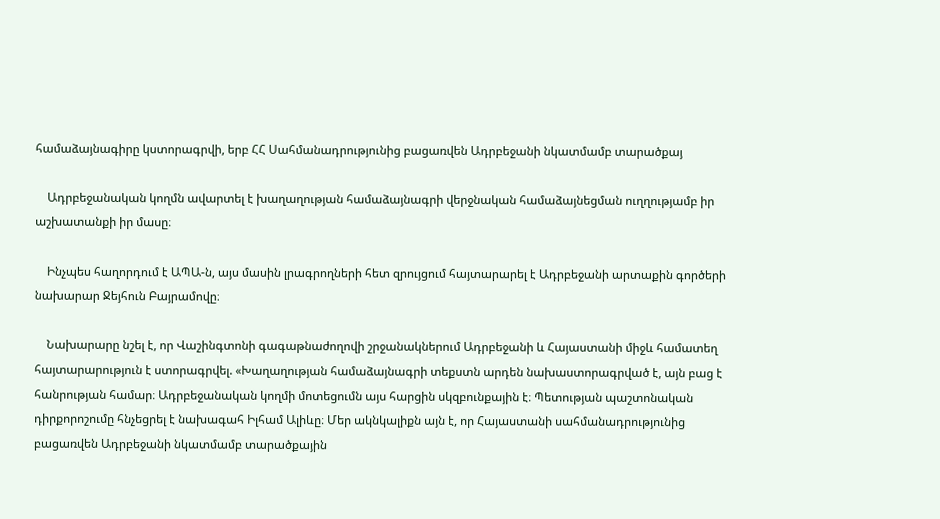համաձայնագիրը կստորագրվի, երբ ՀՀ Սահմանադրությունից բացառվեն Ադրբեջանի նկատմամբ տարածքայ

    Ադրբեջանական կողմն ավարտել է խաղաղության համաձայնագրի վերջնական համաձայնեցման ուղղությամբ իր աշխատանքի իր մասը։

    Ինչպես հաղորդում է ԱՊԱ-ն, այս մասին լրագրողների հետ զրույցում հայտարարել է Ադրբեջանի արտաքին գործերի նախարար Ջեյհուն Բայրամովը։

    Նախարարը նշել է, որ Վաշինգտոնի գագաթնաժողովի շրջանակներում Ադրբեջանի և Հայաստանի միջև համատեղ հայտարարություն է ստորագրվել. «Խաղաղության համաձայնագրի տեքստն արդեն նախաստորագրված է, այն բաց է հանրության համար։ Ադրբեջանական կողմի մոտեցումն այս հարցին սկզբունքային է։ Պետության պաշտոնական դիրքորոշումը հնչեցրել է նախագահ Իլհամ Ալիևը։ Մեր ակնկալիքն այն է, որ Հայաստանի սահմանադրությունից բացառվեն Ադրբեջանի նկատմամբ տարածքային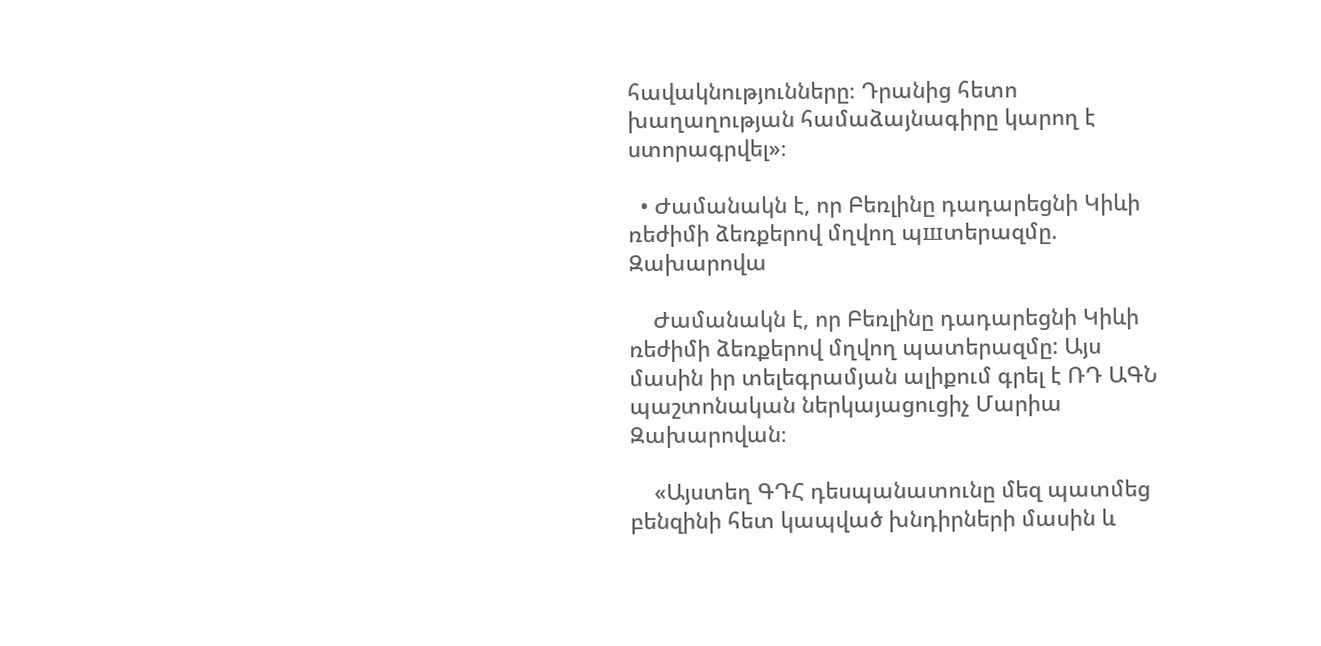հավակնությունները։ Դրանից հետո խաղաղության համաձայնագիրը կարող է ստորագրվել»։

  • Ժամանակն է, որ Բեռլինը դադարեցնի Կիևի ռեժիմի ձեռքերով մղվող պшտերազմը. Զախարովա

    Ժամանակն է, որ Բեռլինը դադարեցնի Կիևի ռեժիմի ձեռքերով մղվող պատերազմը: Այս մասին իր տելեգրամյան ալիքում գրել է ՌԴ ԱԳՆ պաշտոնական ներկայացուցիչ Մարիա Զախարովան։

    «Այստեղ ԳԴՀ դեսպանատունը մեզ պատմեց բենզինի հետ կապված խնդիրների մասին և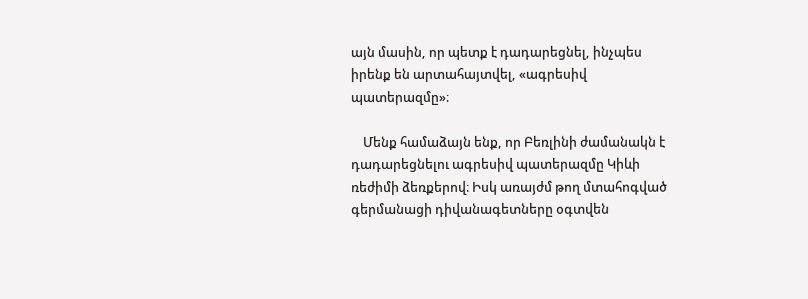այն մասին, որ պետք է դադարեցնել, ինչպես իրենք են արտահայտվել, «ագրեսիվ պատերազմը»։

    Մենք համաձայն ենք, որ Բեռլինի ժամանակն է դադարեցնելու ագրեսիվ պատերազմը Կիևի ռեժիմի ձեռքերով։ Իսկ առայժմ թող մտահոգված գերմանացի դիվանագետները օգտվեն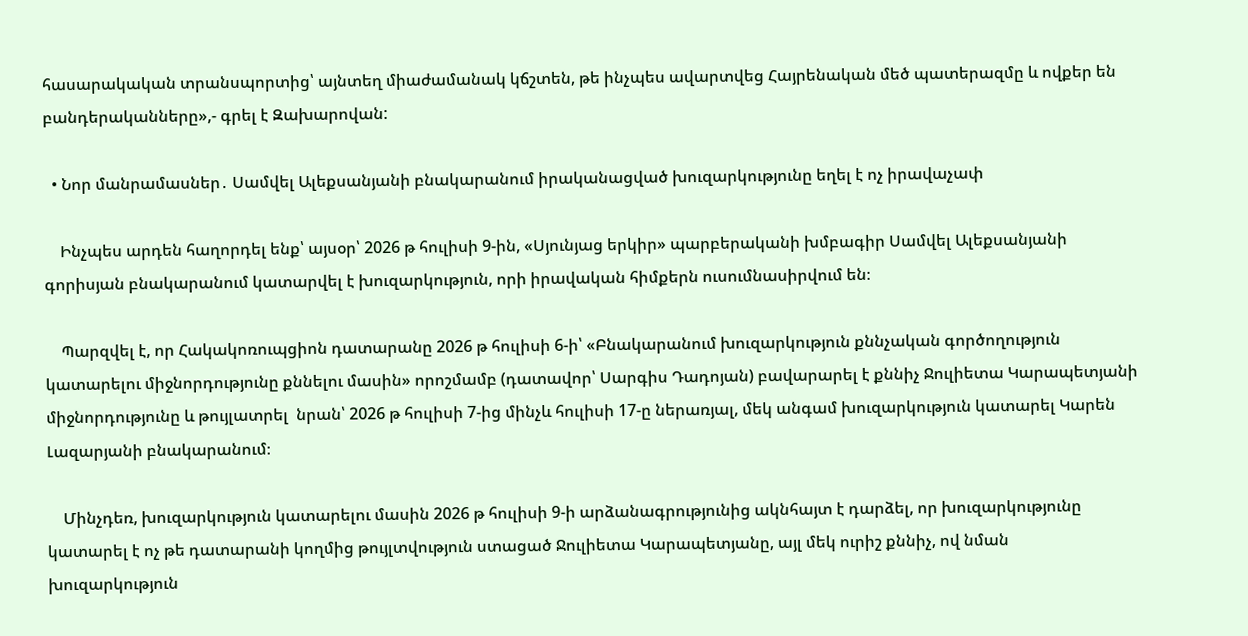հասարակական տրանսպորտից՝ այնտեղ միաժամանակ կճշտեն, թե ինչպես ավարտվեց Հայրենական մեծ պատերազմը և ովքեր են բանդերականները»,- գրել է Զախարովան:

  • Նոր մանրամասներ․ Սամվել Ալեքսանյանի բնակարանում իրականացված խուզարկությունը եղել է ոչ իրավաչափ

    Ինչպես արդեն հաղորդել ենք՝ այսօր՝ 2026 թ հուլիսի 9-ին, «Սյունյաց երկիր» պարբերականի խմբագիր Սամվել Ալեքսանյանի գորիսյան բնակարանում կատարվել է խուզարկություն, որի իրավական հիմքերն ուսումնասիրվում են։

    Պարզվել է, որ Հակակոռուպցիոն դատարանը 2026 թ հուլիսի 6-ի՝ «Բնակարանում խուզարկություն քննչական գործողություն կատարելու միջնորդությունը քննելու մասին» որոշմամբ (դատավոր՝ Սարգիս Դադոյան) բավարարել է քննիչ Ջուլիետա Կարապետյանի միջնորդությունը և թույլատրել  նրան՝ 2026 թ հուլիսի 7-ից մինչև հուլիսի 17-ը ներառյալ, մեկ անգամ խուզարկություն կատարել Կարեն Լազարյանի բնակարանում։

    Մինչդեռ, խուզարկություն կատարելու մասին 2026 թ հուլիսի 9-ի արձանագրությունից ակնհայտ է դարձել, որ խուզարկությունը կատարել է ոչ թե դատարանի կողմից թույլտվություն ստացած Ջուլիետա Կարապետյանը, այլ մեկ ուրիշ քննիչ, ով նման խուզարկություն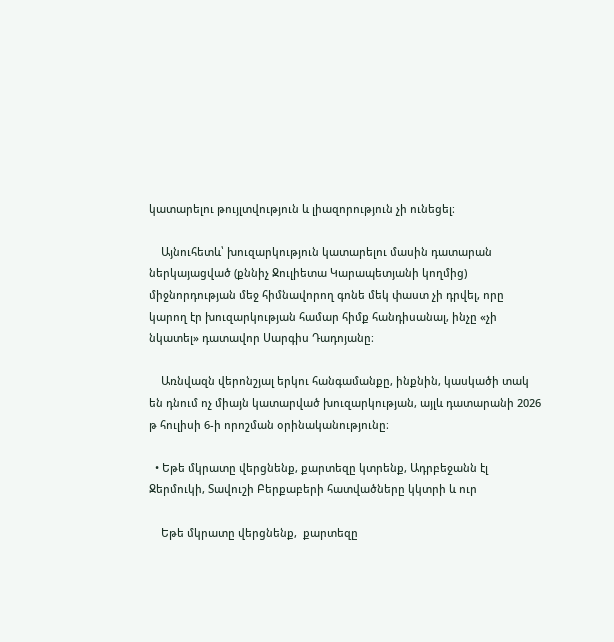կատարելու թույլտվություն և լիազորություն չի ունեցել։

    Այնուհետև՝ խուզարկություն կատարելու մասին դատարան ներկայացված (քննիչ Ջուլիետա Կարապետյանի կողմից) միջնորդության մեջ հիմնավորող գոնե մեկ փաստ չի դրվել, որը կարող էր խուզարկության համար հիմք հանդիսանալ, ինչը «չի նկատել» դատավոր Սարգիս Դադոյանը։

    Առնվազն վերոնշյալ երկու հանգամանքը, ինքնին, կասկածի տակ են դնում ոչ միայն կատարված խուզարկության, այլև դատարանի 2026 թ հուլիսի 6-ի որոշման օրինականությունը։

  • Եթե մկրատը վերցնենք, քարտեզը կտրենք, Ադրբեջանն էլ Ջերմուկի, Տավուշի Բերքաբերի հատվածները կկտրի և ուր

    Եթե մկրատը վերցնենք,  քարտեզը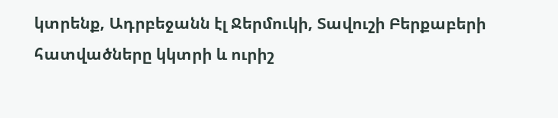կտրենք, Ադրբեջանն էլ Ջերմուկի, Տավուշի Բերքաբերի հատվածները կկտրի և ուրիշ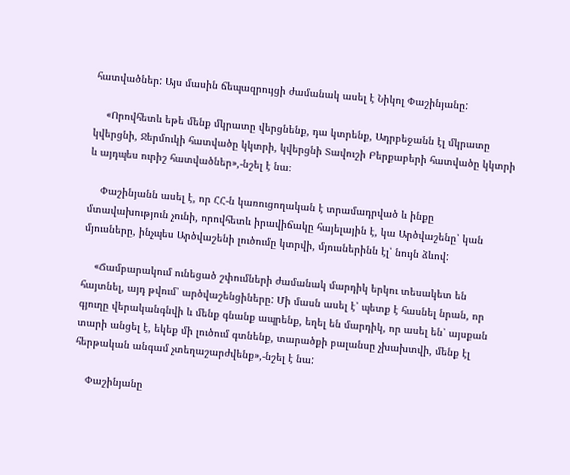հատվածներ: Այս մասին ճեպազրույցի ժամանակ ասել է Նիկոլ Փաշինյանը:

    «Որովհետև եթե մենք մկրատը վերցնենք, դա կտրենք, Ադրբեջանն էլ մկրատը կվերցնի, Ջերմուկի հատվածը կկտրի, կվերցնի Տավուշի Բերքաբերի հատվածը կկտրի և այդպես ուրիշ հատվածներ»,-նշել է նա։

    Փաշինյանն ասել է, որ ՀՀ-ն կառուցողական է տրամադրված և ինքը  մտավախություն չունի, որովհետև իրավիճակը հայելային է, կա Արծվաշենը՝ կան մյուսները, ինչպես Արծվաշենի լուծումը կտրվի, մյուսներինն էլ՝ նույն ձևով:

    «Ճամբարակում ունեցած շփումների ժամանակ մարդիկ երկու տեսակետ են հայտնել, այդ թվում՝ արծվաշենցիները: Մի մասն ասել է՝ պետք է հասնել նրան, որ գյուղը վերականգնվի և մենք գնանք ապրենք, եղել են մարդիկ, որ ասել են՝ այսքան տարի անցել է, եկեք մի լուծում գտնենք, տարածքի բալանսը չխախտվի, մենք էլ հերթական անգամ չտեղաշարժվենք»,-նշել է նա:

    Փաշինյանը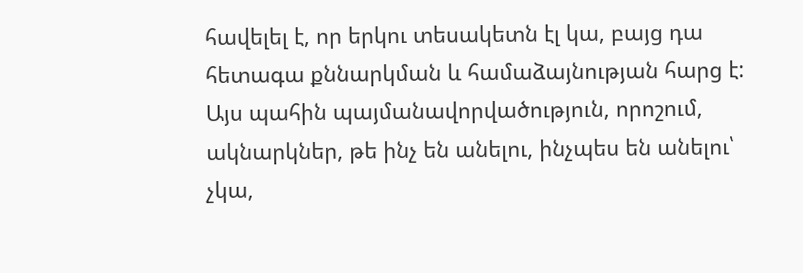հավելել է, որ երկու տեսակետն էլ կա, բայց դա հետագա քննարկման և համաձայնության հարց է: Այս պահին պայմանավորվածություն, որոշում, ակնարկներ, թե ինչ են անելու, ինչպես են անելու՝ չկա,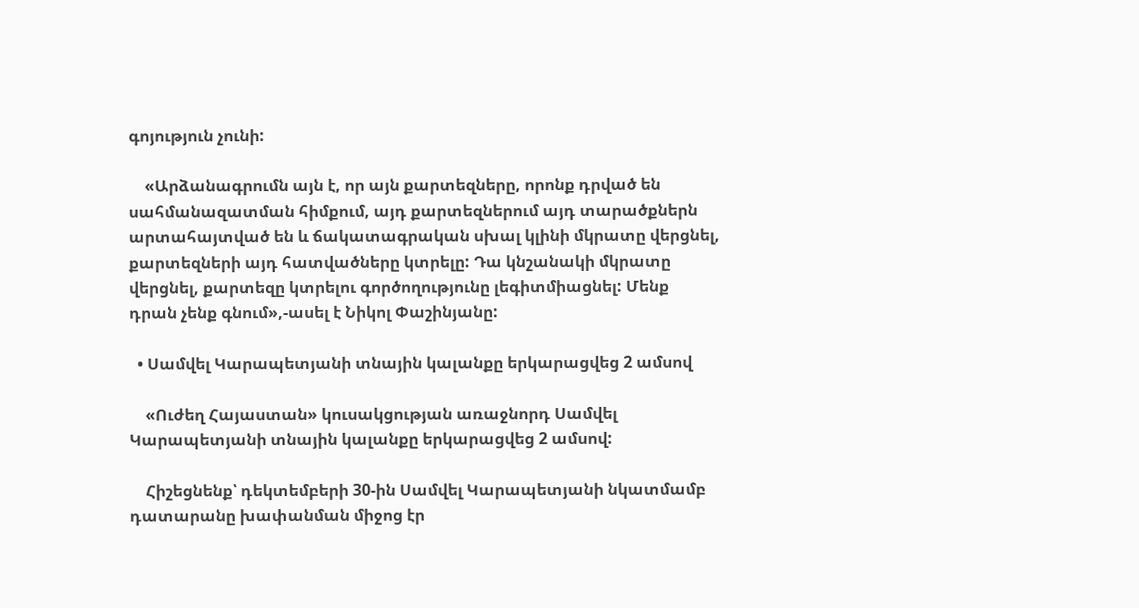գոյություն չունի:

    «Արձանագրումն այն է, որ այն քարտեզները, որոնք դրված են սահմանազատման հիմքում, այդ քարտեզներում այդ տարածքներն արտահայտված են և ճակատագրական սխալ կլինի մկրատը վերցնել, քարտեզների այդ հատվածները կտրելը: Դա կնշանակի մկրատը վերցնել, քարտեզը կտրելու գործողությունը լեգիտմիացնել: Մենք դրան չենք գնում»,-ասել է Նիկոլ Փաշինյանը:

  • Սամվել Կարապետյանի տնային կալանքը երկարացվեց 2 ամսով

    «Ուժեղ Հայաստան» կուսակցության առաջնորդ Սամվել Կարապետյանի տնային կալանքը երկարացվեց 2 ամսով:

    Հիշեցնենք՝ դեկտեմբերի 30-ին Սամվել Կարապետյանի նկատմամբ դատարանը խափանման միջոց էր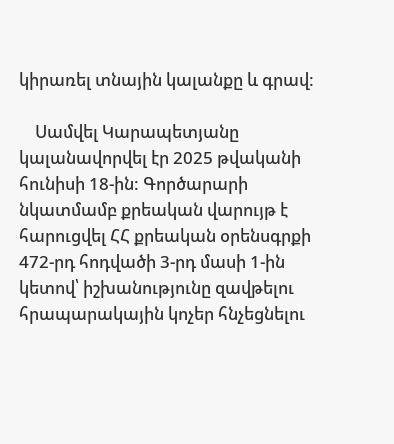կիրառել տնային կալանքը և գրավ:

    Սամվել Կարապետյանը կալանավորվել էր 2025 թվականի հունիսի 18-ին: Գործարարի նկատմամբ քրեական վարույթ է հարուցվել ՀՀ քրեական օրենսգրքի 472-րդ հոդվածի 3-րդ մասի 1-ին կետով՝ իշխանությունը զավթելու հրապարակային կոչեր հնչեցնելու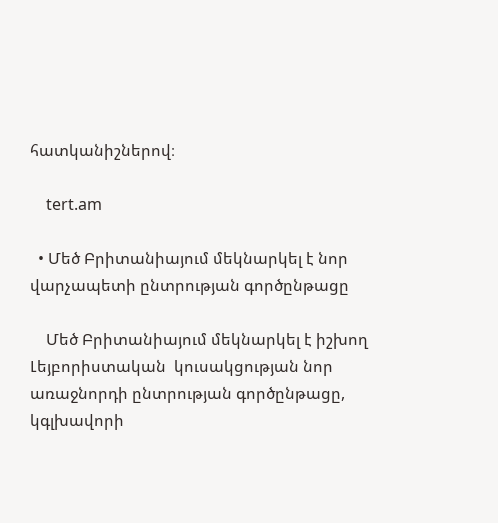հատկանիշներով։

    tert.am

  • Մեծ Բրիտանիայում մեկնարկել է նոր վարչապետի ընտրության գործընթացը

    Մեծ Բրիտանիայում մեկնարկել է իշխող Լեյբորիստական  կուսակցության նոր առաջնորդի ընտրության գործընթացը, կգլխավորի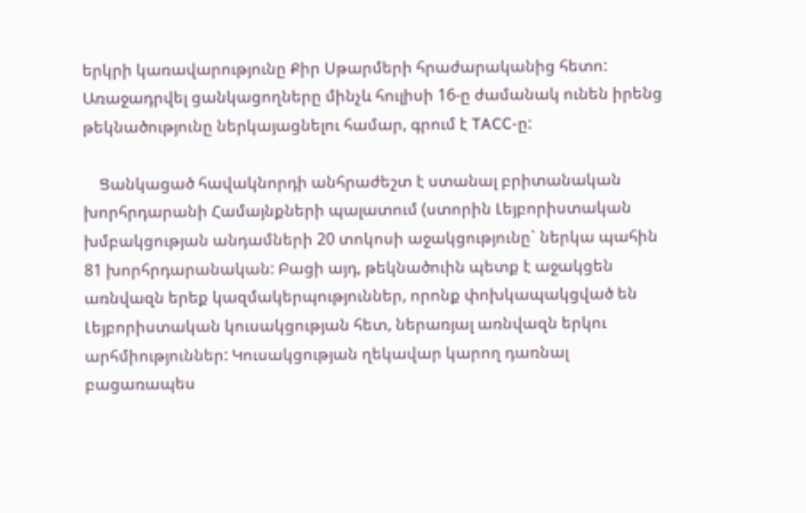երկրի կառավարությունը Քիր Սթարմերի հրաժարականից հետո: Առաջադրվել ցանկացողները մինչև հուլիսի 16-ը ժամանակ ունեն իրենց թեկնածությունը ներկայացնելու համար, գրում է TACC-ը:

    Ցանկացած հավակնորդի անհրաժեշտ է ստանալ բրիտանական խորհրդարանի Համայնքների պալատում (ստորին Լեյբորիստական խմբակցության անդամների 20 տոկոսի աջակցությունը` ներկա պահին 81 խորհրդարանական: Բացի այդ, թեկնածուին պետք է աջակցեն առնվազն երեք կազմակերպություններ, որոնք փոխկապակցված են Լեյբորիստական կուսակցության հետ, ներառյալ առնվազն երկու արհմիություններ: Կուսակցության ղեկավար կարող դառնալ բացառապես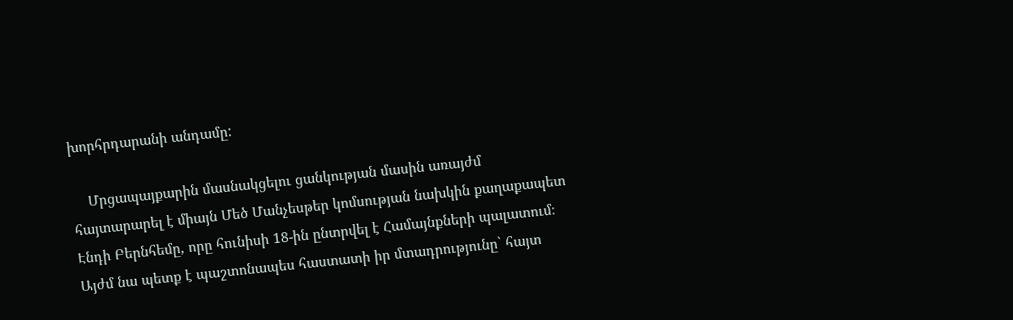խորհրդարանի անդամը:

    Մրցապայքարին մասնակցելու ցանկության մասին առայժմ հայտարարել է միայն Մեծ Մանչեսթեր կոմսության նախկին քաղաքապետ Էնդի Բերնհեմը, որը հունիսի 18-ին ընտրվել է Համայնքների պալատում։ Այժմ նա պետք է պաշտոնապես հաստատի իր մտադրությունը` հայտ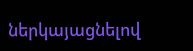ներկայացնելով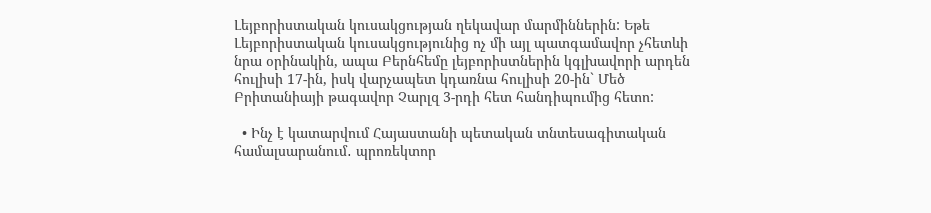Լեյբորիստական կուսակցության ղեկավար մարմիններին: Եթե Լեյբորիստական կուսակցությունից ոչ մի այլ պատգամավոր չհետևի նրա օրինակին, ապա Բերնհեմը լեյբորիստներին կգլխավորի արդեն հուլիսի 17-ին, իսկ վարչապետ կդառնա հուլիսի 20-ին` Մեծ Բրիտանիայի թագավոր Չարլզ 3-րդի հետ հանդիպումից հետո:

  • Ինչ է կատարվում Հայաստանի պետական տնտեսագիտական համալսարանում․ պրոռեկտոր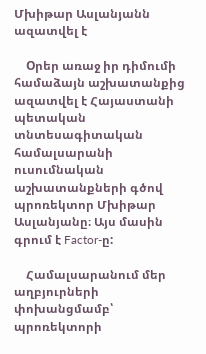Մխիթար Ասլանյանն ազատվել է

    Oրեր առաջ իր դիմումի համաձայն աշխատանքից ազատվել է Հայաստանի պետական տնտեսագիտական համալսարանի  ուսումնական աշխատանքների գծով պրոռեկտոր Մխիթար Ասլանյանը։ Այս մասին գրում է Factor-ը:

    Համալսարանում մեր աղբյուրների փոխանցմամբ՝ պրոռեկտորի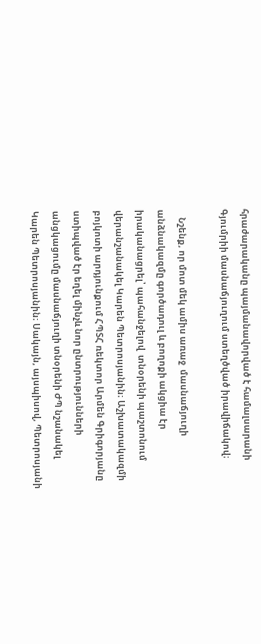հրաժարականը պայմանավորված է համալսարանի Գյումրիի մասնաճյուղում ստեղծված իրավիճակով։

    Նշենք, որ մոտ մեկ ամիս առաջ  մասնաճյուղի  անձնակազմը գործադուլ և բողոքի ակցիա էր իրականացրել՝ պահանջելով  տնօրենի պաշտոնում վերանշանակել Կարեն Պետրոսյանին։ Աշխատակազմի բոյկոտի արդյունքում ՀՊՏՀ ռեկտոր Արմեն Գրիգորյանը ստիպված էր եղել մինչև նոր ընտրությունների անցկացումը մասնաճյուղի տնօրենի ԺՊ նշանակել Կարեն Պետրոսյանին։ Սակայն, այսպիսով, Պետրոսյանի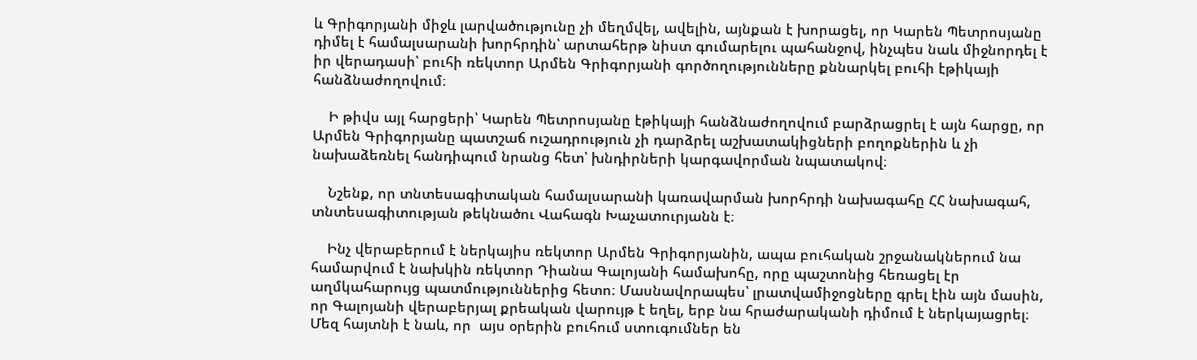և Գրիգորյանի միջև լարվածությունը չի մեղմվել, ավելին, այնքան է խորացել, որ Կարեն Պետրոսյանը դիմել է համալսարանի խորհրդին՝ արտահերթ նիստ գումարելու պահանջով, ինչպես նաև միջնորդել է իր վերադասի՝ բուհի ռեկտոր Արմեն Գրիգորյանի գործողությունները քննարկել բուհի էթիկայի հանձնաժողովում։

    Ի թիվս այլ հարցերի՝ Կարեն Պետրոսյանը էթիկայի հանձնաժողովում բարձրացրել է այն հարցը, որ Արմեն Գրիգորյանը պատշաճ ուշադրություն չի դարձրել աշխատակիցների բողոքներին և չի նախաձեռնել հանդիպում նրանց հետ՝ խնդիրների կարգավորման նպատակով։

    Նշենք, որ տնտեսագիտական համալսարանի կառավարման խորհրդի նախագահը ՀՀ նախագահ, տնտեսագիտության թեկնածու Վահագն Խաչատուրյանն է։

    Ինչ վերաբերում է ներկայիս ռեկտոր Արմեն Գրիգորյանին, ապա բուհական շրջանակներում նա համարվում է նախկին ռեկտոր Դիանա Գալոյանի համախոհը, որը պաշտոնից հեռացել էր աղմկահարույց պատմություններից հետո։ Մասնավորապես՝ լրատվամիջոցները գրել էին այն մասին, որ Գալոյանի վերաբերյալ քրեական վարույթ է եղել, երբ նա հրաժարականի դիմում է ներկայացրել։ Մեզ հայտնի է նաև, որ  այս օրերին բուհում ստուգումներ են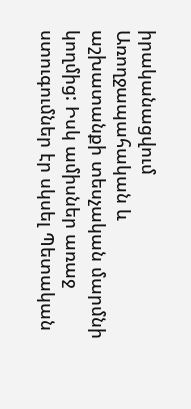իրականացվում Առողջապահական և աշխատանքի տեսչական մարմնի կողմից: Իսկ ամիսներ առաջ ստուգումներ էր սկսել Պետական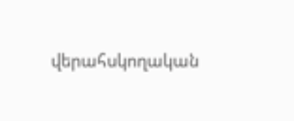վերահսկողական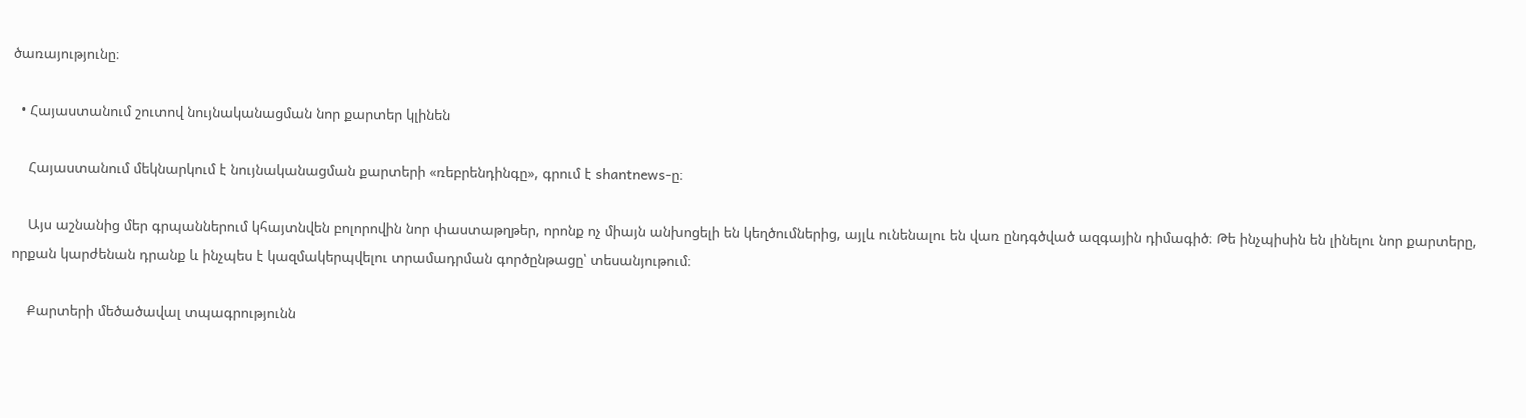ծառայությունը։

  • Հայաստանում շուտով նույնականացման նոր քարտեր կլինեն

    Հայաստանում մեկնարկում է նույնականացման քարտերի «ռեբրենդինգը», գրում է shantnews-ը։

    Այս աշնանից մեր գրպաններում կհայտնվեն բոլորովին նոր փաստաթղթեր, որոնք ոչ միայն անխոցելի են կեղծումներից, այլև ունենալու են վառ ընդգծված ազգային դիմագիծ։ Թե ինչպիսին են լինելու նոր քարտերը, որքան կարժենան դրանք և ինչպես է կազմակերպվելու տրամադրման գործընթացը՝ տեսանյութում։

    Քարտերի մեծածավալ տպագրությունն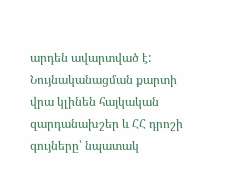արդեն ավարտված է: Նույնականացման քարտի վրա կլինեն հայկական զարդանախշեր և ՀՀ դրոշի գույները՝ նպատակ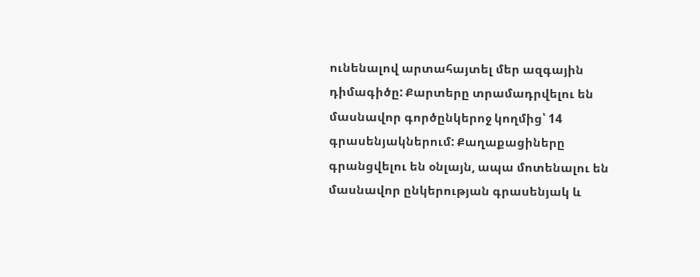ունենալով արտահայտել մեր ազգային դիմագիծը: Քարտերը տրամադրվելու են մասնավոր գործընկերոջ կողմից՝ 14 գրասենյակներում: Քաղաքացիները գրանցվելու են օնլայն, ապա մոտենալու են մասնավոր ընկերության գրասենյակ և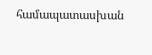համապատասխան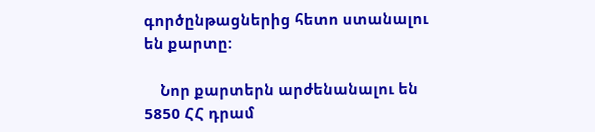գործընթացներից հետո ստանալու են քարտը:

    Նոր քարտերն արժենանալու են 5850 ՀՀ դրամ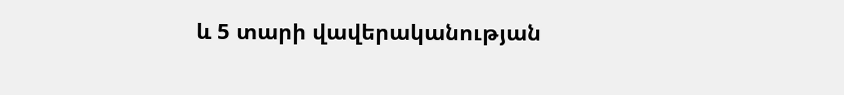և 5 տարի վավերականության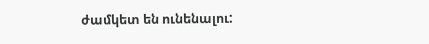ժամկետ են ունենալու: